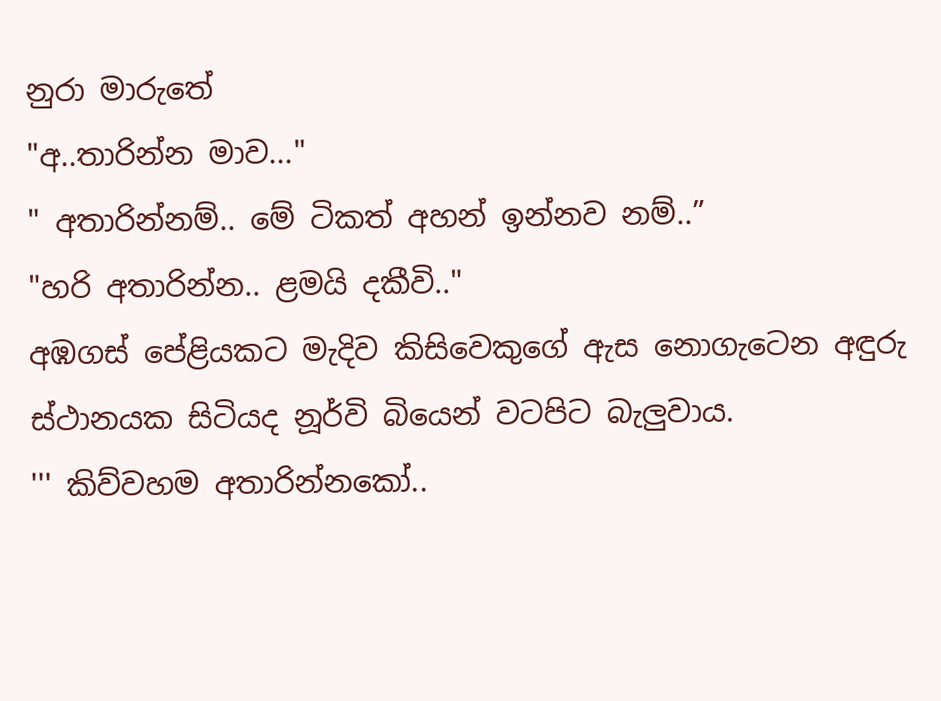නුරා මාරුතේ
"අ..තාරින්න මාව..."
" අතාරින්නම්.. මේ ටිකත් අහන් ඉන්නව නම්..”
"හරි අතාරින්න.. ළමයි දකීවි.."
අඹගස් පේළියකට මැදිව කිසිවෙකුගේ ඇස නොගැටෙන අඳුරු ස්ථානයක සිටියද නූර්වි බියෙන් වටපිට බැලුවාය.
''' කිව්වහම අතාරින්නකෝ..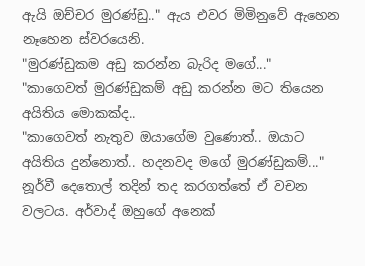ඇයි ඔච්චර මුරණ්ඩු.." ඇය එවර මිමිනුවේ ඇහෙන නෑහෙන ස්වරයෙනි.
"මුරණ්ඩුකම අඩු කරන්න බැරිද මගේ..."
"කාගෙවත් මුරණ්ඩුකම් අඩු කරන්න මට තියෙන අයිතිය මොකක්ද..
"කාගෙවත් නැතුව ඔයාගේම වුණොත්.. ඔයාට අයිතිය දුන්නොත්.. හදනවද මගේ මුරණ්ඩුකම්..."
නූර්වී දෙතොල් තදින් තද කරගත්තේ ඒ වචන වලටය. අර්වාද් ඔහුගේ අනෙක්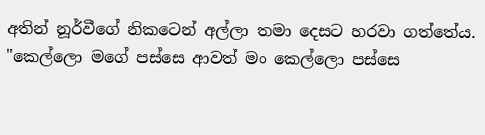අතින් නූර්වීගේ නිකටෙන් අල්ලා තමා දෙසට හරවා ගත්තේය.
"කෙල්ලො මගේ පස්සෙ ආවත් මං කෙල්ලො පස්සෙ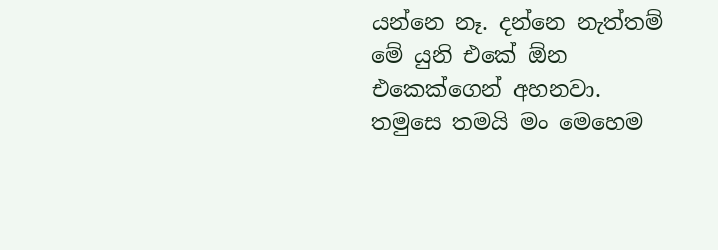යන්නෙ නෑ. දන්නෙ නැත්තම් මේ යුනි එකේ ඕන එකෙක්ගෙන් අහනවා. තමුසෙ තමයි මං මෙහෙම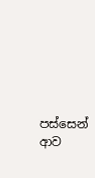පස්සෙන් ආව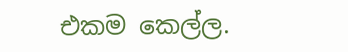එකම කෙල්ල.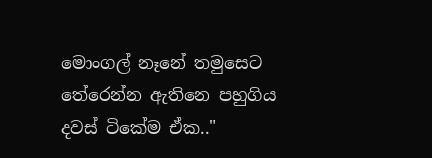මොංගල් නෑනේ තමුසෙට තේරෙන්න ඇතිනෙ පහුගිය දවස් ටිකේම ඒක.."